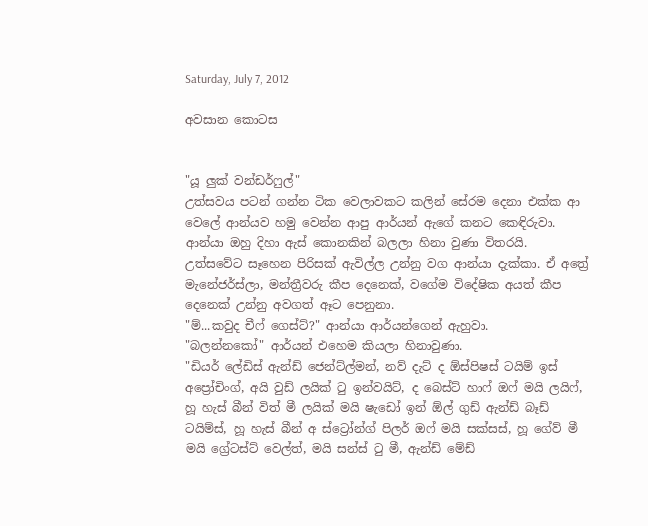Saturday, July 7, 2012

අවසාන කොටස


"යූ ලුක් වන්ඩර්ෆුල්"
උත්සවය පටන් ගන්න ටික වෙලාවකට කලින් සේරම දෙනා එක්ක ආ වෙලේ ආන්යව හමු වෙන්න ආපු ආර්යන් ඇගේ කනට කෙඳිරුවා. ආන්යා ඔහු දිහා ඇස් කොනකින් බලලා හිනා වුණා විතරයි.
උත්සවේට සෑහෙන පිරිසක් ඇවිල්ල උන්නු වග ආන්යා දැක්කා. ඒ අත්‍රේ මැනේජර්ස්ලා, මන්ත්‍රීවරු කීප දෙනෙක්, වගේම විදේෂික අයත් කීප දෙනෙක් උන්නු අවගත් ඈට පෙනුනා.
"ම්...කවුද චීෆ් ගෙස්ට්?" ආන්යා ආර්යන්ගෙන් ඇහුවා.
"බලන්නකෝ" ආර්යන් එහෙම කියලා හිනාවුණා.
"ඩියර් ලේඩිස් ඇන්ඩ් ජෙන්ට්ල්මන්, නව් දැට් ද ඕස්පිෂස් ටයිම් ඉස් අප්‍රෝචිංග්, අයි වුඩ් ලයික් ටු ඉන්වයිට්, ද බෙස්ට් හාෆ් ඔෆ් මයි ලයිෆ්, හූ හැස් බීන් විත් මී ලයික් මයි ෂැඩෝ ඉන් ඕල් ගුඩ් ඇන්ඩ් බෑඩ් ටයිම්ස්, හූ හැස් බීන් අ ස්ට්‍රෝන්ග් පිලර් ඔෆ් මයි සක්සස්, හූ ගේව් මී මයි ග්‍රේටස්ට් වෙල්ත්, මයි සන්ස් ටු මී, ඇන්ඩ් මේඩ්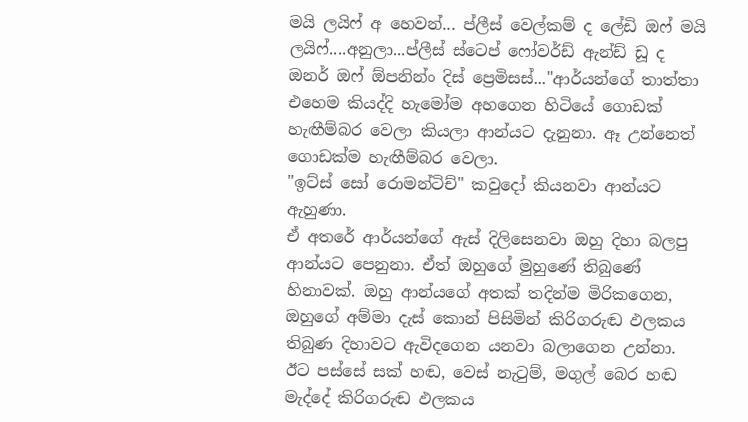මයි ලයිෆ් අ හෙවන්... ප්ලීස් වෙල්කම් ද ලේඩි ඔෆ් මයි ලයිෆ්....අනුලා...ප්ලීස් ස්ටෙප් ෆෝවර්ඩ් ඇන්ඩ් ඩූ ද ඔනර් ඔෆ් ඕපනින්ං දිස් ප්‍රෙමිසස්..."ආර්යන්ගේ තාත්තා එහෙම කියද්දි හැමෝම අහගෙන හිටියේ ගොඩක් හැඟීම්බර වෙලා කියලා ආන්යට දැනුනා. ඈ උන්නෙත් ගොඩක්ම හැඟීම්බර වෙලා.
"ඉට්ස් සෝ රොමන්ටිච්" කවුදෝ කියනවා ආන්යට ඇහුණා.
ඒ අතරේ ආර්යන්ගේ ඇස් දිලිසෙනවා ඔහු දිහා බලපු ආන්යට පෙනුනා. ඒත් ඔහුගේ මුහුණේ තිබුණේ හිනාවක්. ඔහු ආන්යගේ අතක් තදින්ම මිරිකගෙන, ඔහුගේ අම්මා දැස් කොන් පිසිමින් කිරිගරුඬ ඵලකය තිබුණ දිහාවට ඇවිදගෙන යනවා බලාගෙන උන්නා. ඊට පස්සේ සක් හඬ, වෙස් නැටුම්, මගුල් බෙර හඬ මැද්දේ කිරිගරුඬ ඵලකය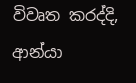විවෘත කරද්දි, ආන්යා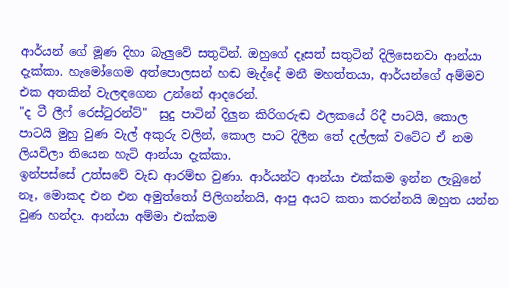ආර්යන් ගේ මූණ දිහා බැලුවේ සතුටින්. ඔහුගේ දෑසත් සතුටින් දිලිසෙනවා ආන්යා දැක්කා. හැමෝගෙම අත්පොලසන් හඬ මැද්දේ මනී මහත්තයා, ආර්යන්ගේ අම්මව එක අතකින් වැලඳගෙන උන්නේ ආදරෙන්.
"ද ටී ලීෆ් රෙස්ටුරන්ට්"  සුදු පාටින් දිලුන කිරිගරුඬ ඵලකයේ රිදී පාටයි, කොල පාටයි මුහු වුණ වැල් අකුරු වලින්, කොල පාට දිලීන තේ දල්ලක් වටේට ඒ නම ලියවිලා තියෙන හැටි ආන්යා දැක්කා.
ඉන්පස්සේ උත්සවේ වැඩ ආරම්භ වුණා. ආර්යන්ට ආන්යා එක්කම ඉන්න ලැබුනේ නෑ, මොකද එන එන අමුත්තෝ පිලිගන්නයි, ආපු අයට කතා කරන්නයි ඔහුත යන්න වුණ හන්දා. ආන්යා අම්මා එක්කම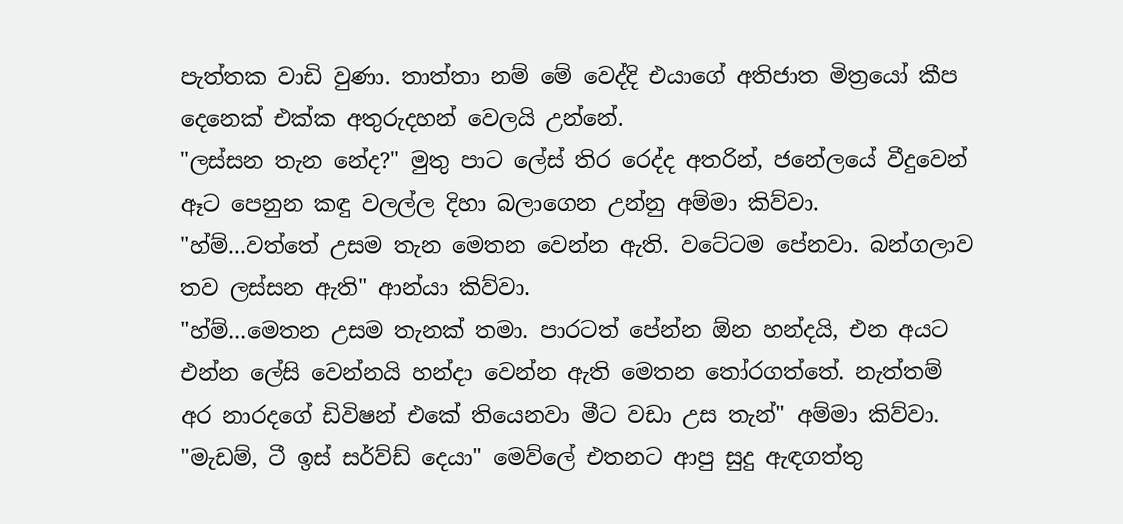පැත්තක වාඩි වුණා. තාත්තා නම් මේ වෙද්දි එයාගේ අතිජාත මිත්‍රයෝ කීප දෙනෙක් එක්ක අතුරුදහන් වෙලයි උන්නේ.
"ලස්සන තැන නේද?" මුතු පාට ලේස් තිර රෙද්ද අතරින්, ජනේලයේ වීදුවෙන් ඈට පෙනුන කඳු වලල්ල දිහා බලාගෙන උන්නු අම්මා කිව්වා.
"හ්ම්...වත්තේ උසම තැන මෙතන වෙන්න ඇති. වටේටම පේනවා. බන්ගලාව තව ලස්සන ඇති" ආන්යා කිව්වා.
"හ්ම්...මෙතන උසම තැනක් තමා. පාරටත් පේන්න ඕන හන්දයි, එන අයට එන්න ලේසි වෙන්නයි හන්දා වෙන්න ඇති මෙතන තෝරගත්තේ. නැත්තම් අර නාරදගේ ඩිවිෂන් එකේ තියෙනවා මීට වඩා උස තැන්" අම්මා කිව්වා.
"මැඩම්, ටී ඉස් සර්ව්ඩ් දෙයා" මෙව්ලේ එතනට ආපු සුදු ඇඳගත්තු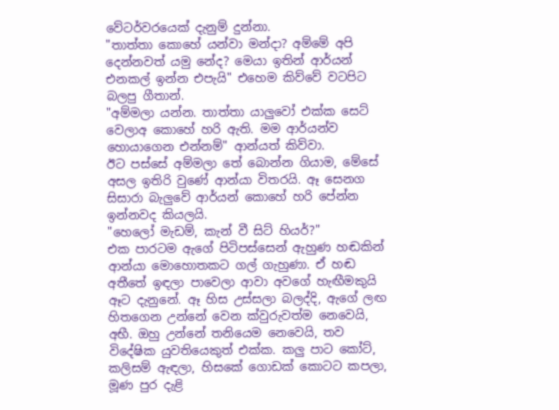වේටර්වරයෙක් දැනුම් දුන්නා.
"තාත්තා කොහේ යන්වා මන්දා? අම්මේ අපි දෙන්නවත් යමු නේද? මෙයා ඉතින් ආර්යන් එනකල් ඉන්න එපැයි" එහෙම කිව්වේ වටපිට බලපු ගීතාන්.
"අම්මලා යන්න. තාත්තා යාලුවෝ එක්ක සෙට් වෙලාඅ කොහේ හරි ඇති. මම ආර්යන්ව හොයාගෙන එන්නම්" ආන්යත් කිව්වා.
ඊට පස්සේ අම්මලා තේ බොන්න ගියාම, මේසේ අසල ඉතිරි වුණේ ආන්යා විතරයි. ඈ සෙනග සිසාරා බැලුවේ ආර්යන් කොහේ හරි පේන්න ඉන්නවද කියලයි.
"හෙලෝ මැඩම්, කැන් වී සිට් හියර්?"
එක පාරටම ඇගේ පිටිපස්සෙන් ඇහුණ හඬකින් ආන්යා මොහොතකට ගල් ගැහුණා. ඒ හඬ අතීතේ ඉඳලා පාවෙලා ආවා අවගේ හැඟීමකුයි ඈට දැනුනේ. ඈ හිස උස්සලා බලද්දි, ඇගේ ලඟ හිතගෙන උන්නේ වෙන ක්වුරුවත්ම නෙවෙයි, අභී. ඔහු උන්නේ තනියෙම නෙවෙයි, තව විදේෂික යුවතියෙකුත් එක්ක. කලු පාට කෝට්, කලිසම් ඇඳලා, හිසකේ ගොඩක් කොටට කපලා, මූණ පුර දැළි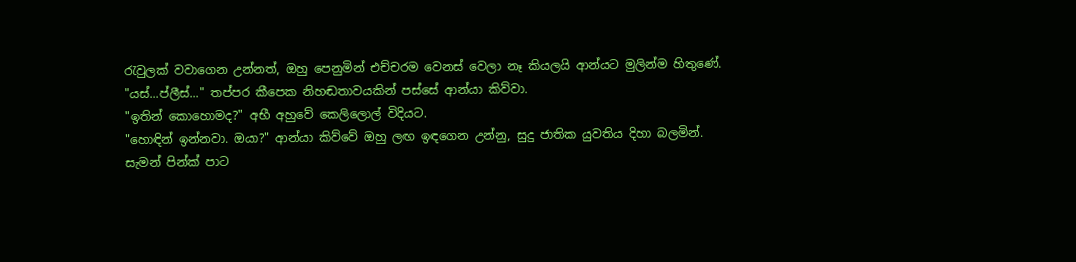රැවුලක් වවාගෙන උන්නත්, ඔහු පෙනුමින් එච්චරම වෙනස් වෙලා නෑ කියලයි ආන්යට මුලින්ම හිතුණේ.
"යස්...ප්ලීස්..." තප්පර කීපෙක නිහඬතාවයකින් පස්සේ ආන්යා කිව්වා.
"ඉතින් කොහොමද?" අභී අහුවේ කෙලිලොල් විදියට.
"හොඳින් ඉන්නවා. ඔයා?" ආන්යා කිව්වේ ඔහු ලඟ ඉඳගෙන උන්නු, සුදු ජාතික යුවතිය දිහා බලමින්.
සැමන් පින්ක් පාට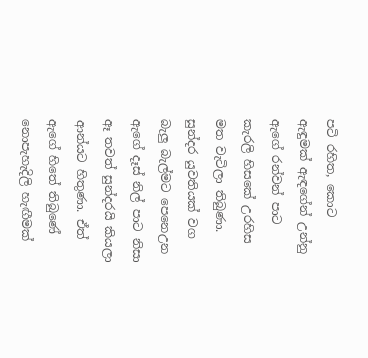පටි රහිත, කොට ඇඳුමක් ඇඳගේන් උන්නු ඇගේ රන්වන් පාට කැරලි හිසකේ උරහිස මත වැටිලා තිබුණා. සුන්දර යුවතියක් වග බැලු බැල්මට පෙනෙඋන ඇගේ දෑස් නිල් පාට නිසා ඈ තවත් සුන්දරයි කියලා ආන්යට හිතුණා. ඒත් ඇගේ හිතේ තිබුණේ නොපැහැදිලි හැඟීමක්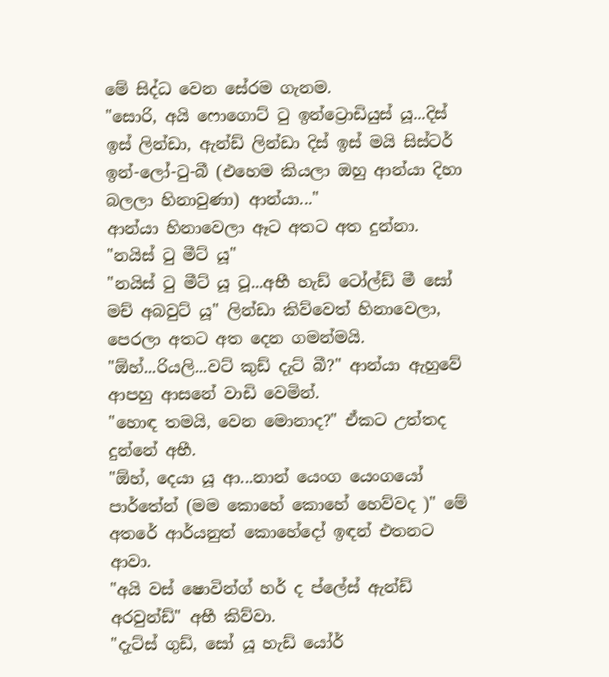මේ සිද්ධ වෙන සේරම ගැනම.
"සොරි, අයි ෆොගොට් ටු ඉන්ට්‍රොඩියුස් යූ...දිස් ඉස් ලින්ඩා, ඇන්ඩ් ලින්ඩා දිස් ඉස් මයි සිස්ටර් ඉන්-ලෝ-ටු-බී (එහෙම කියලා ඔහු ආන්යා දිහා බලලා හිනාවුණා) ආන්යා..."
ආන්යා හිනාවෙලා ඈට අතට අත දුන්නා.
"නයිස් ටු මීට් යූ"
"නයිස් ටු මීට් යූ ටූ...අභී හැඩ් ටෝල්ඩ් මී සෝ මච් අබවුට් යූ" ලින්ඩා කිව්වෙත් හිනාවෙලා, පෙරලා අතට අත දෙන ගමන්මයි.
"ඕහ්...රියලි...වට් කුඩ් දැට් බී?" ආන්යා ඇහුවේ ආපහු ආසනේ වාඩි වෙමින්.
"හොඳ තමයි, වෙන මොනාද?" ඒකට උත්තද දුන්නේ අභී.
"ඕහ්, දෙයා යූ ආ...නාන් යෙංග යෙංගයෝ පාර්තේන් (මම කොහේ කොහේ හෙව්වද )" මේ අතරේ ආර්යනුත් කොහේදෝ ඉඳන් එතනට ආවා.
"අයි වස් ෂොවින්ග් හර් ද ප්ලේස් ඇන්ඩ් අරවුන්ඩ්" අභී කිව්වා.
"දැට්ස් ගුඩ්, සෝ යූ හැඩ් යෝර්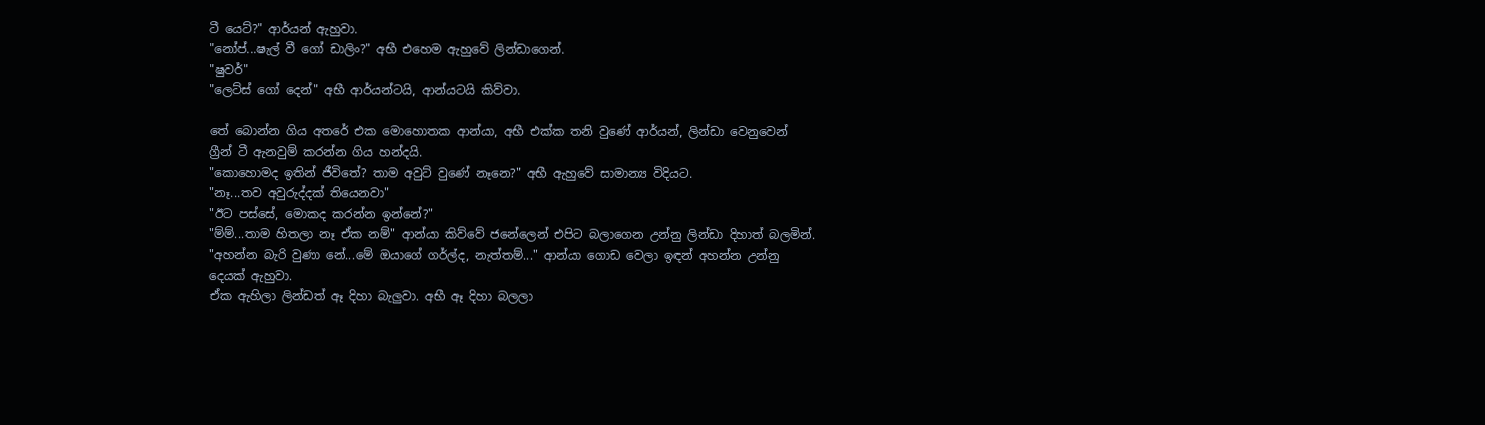ටී යෙට්?" ආර්යන් ඇහුවා.
"නෝප්...ෂැල් වී ගෝ ඩාලිං?" අභී එහෙම ඇහුවේ ලින්ඩාගෙන්.
"ෂුවර්"
"ලෙට්ස් ගෝ දෙන්" අභී ආර්යන්ටයි, ආන්යටයි කිව්වා.

තේ බොන්න ගිය අතරේ එක මොහොතක ආන්යා, අභී එක්ක තනි වුණේ ආර්යන්, ලින්ඩා වෙනුවෙන් ග්‍රීන් ටී ඇනවුම් කරන්න ගිය හන්දයි.
"කොහොමද ඉතින් ජීවිතේ? තාම අවුට් වුණේ නෑනෙ?" අභී ඇහුවේ සාමාන්‍ය විදියට.
"නෑ...තව අවුරුද්දක් තියෙනවා"
"ඊට පස්සේ, මොකද කරන්න ඉන්නේ?"
"ම්ම්...තාම හිතලා නෑ ඒක නම්" ආන්යා කිව්වේ ජනේලෙන් එපිට බලාගෙන උන්නු ලින්ඩා දිහාත් බලමින්.
"අහන්න බැරි වුණා නේ...මේ ඔයාගේ ගර්ල්ද, නැත්තම්..." ආන්යා ගොඩ වෙලා ඉඳන් අහන්න උන්නු දෙයක් ඇහුවා.
ඒක ඇහිලා ලින්ඩත් ඈ දිහා බැලුවා. අභී ඈ දිහා බලලා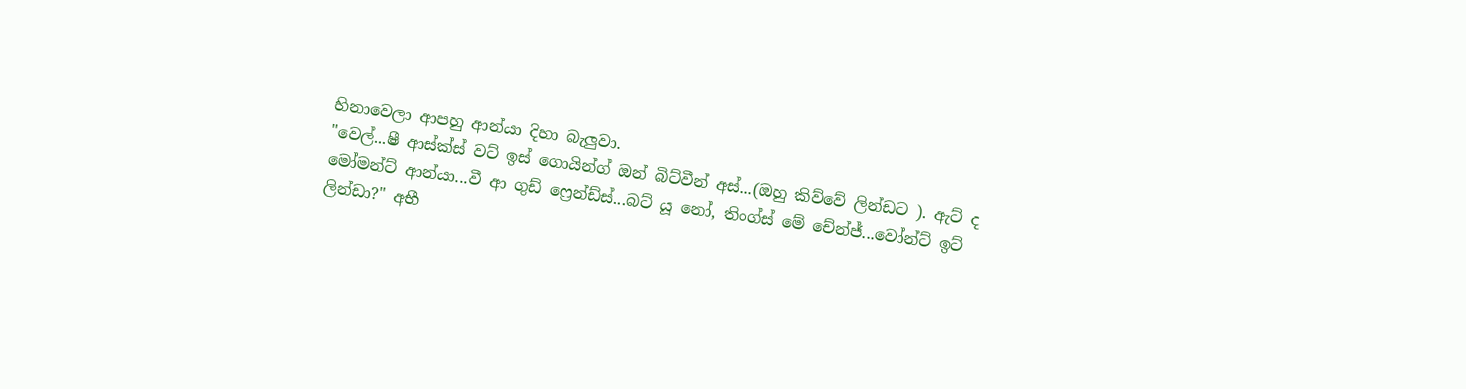හිනාවෙලා ආපහු ආන්යා දිහා බැලුවා.
"වෙල්...ෂී ආස්ක්ස් වට් ඉස් ගොයින්ග් ඔන් බිට්වීන් අස්...(ඔහු කිව්වේ ලින්ඩට ). ඇට් ද මෝමන්ට් ආන්යා...වී ආ ගුඩ් ෆ්‍රෙන්ඩ්ස්...බට් යූ නෝ, තිංග්ස් මේ චේන්ජ්...වෝන්ට් ඉට් ලින්ඩා?" අභී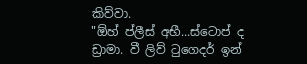කිව්වා.
"ඕහ් ප්ලීස් අභී...ස්ටොප් ද ඩ්‍රාමා. වී ලිව් ටුගෙදර් ඉන්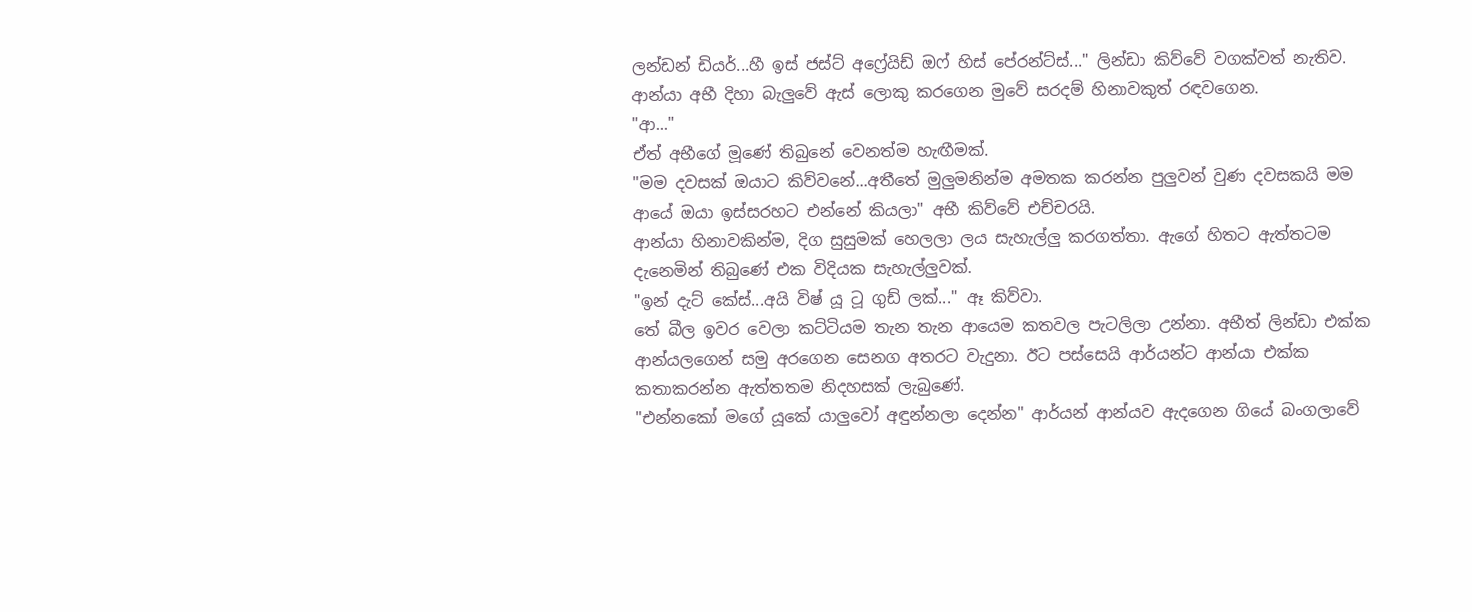ලන්ඩන් ඩියර්...හී ඉස් ජස්ට් අෆ්‍රේයිඩ් ඔෆ් හිස් පේරන්ට්ස්..." ලින්ඩා කිව්වේ වගක්වත් නැතිව.
ආන්යා අභී දිහා බැලුවේ ඇස් ලොකු කරගෙන මුවේ සරදම් හිනාවකුත් රඳවගෙන.
"ආ..."
ඒත් අභීගේ මූණේ තිබුනේ වෙනත්ම හැඟීමක්.
"මම දවසක් ඔයාට කිව්වනේ...අතීතේ මුලුමනින්ම අමතක කරන්න පුලුවන් වුණ දවසකයි මම ආයේ ඔයා ඉස්සරහට එන්නේ කියලා" අභී කිව්වේ එච්චරයි.
ආන්යා හිනාවකින්ම, දිග සුසුමක් හෙලලා ලය සැහැල්ලු කරගත්තා. ඇගේ හිතට ඇත්තටම දැනෙමින් තිබුණේ එක විදියක සැහැල්ලුවක්.
"ඉන් දැට් කේස්...අයි විෂ් යූ ටූ ගුඩ් ලක්..." ඈ කිව්වා.
තේ බීල ඉවර වෙලා කට්ටියම තැන තැන ආයෙම කතවල පැටලිලා උන්නා. අභීත් ලින්ඩා එක්ක ආන්යලගෙන් සමු අරගෙන සෙනග අතරට වැදුනා. ඊට පස්සෙයි ආර්යන්ට ආන්යා එක්ක කතාකරන්න ඇත්තතම නිදහසක් ලැබුණේ.
"එන්නකෝ මගේ යූකේ යාලුවෝ අඳුන්නලා දෙන්න" ආර්යන් ආන්යව ඇදගෙන ගියේ බංගලාවේ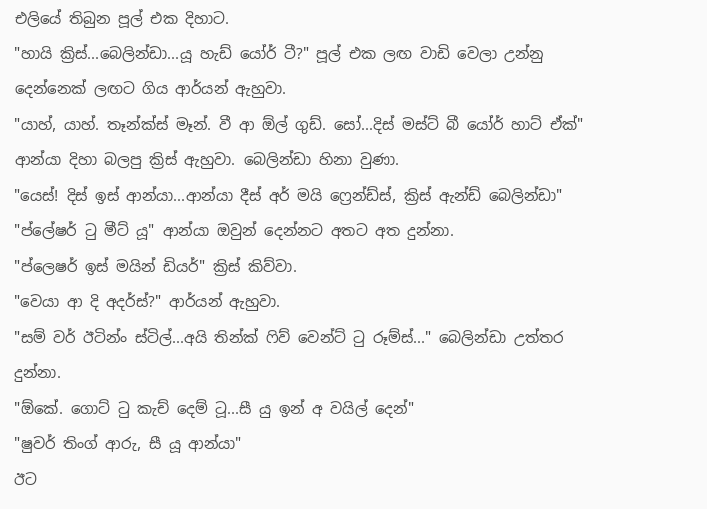එලියේ තිබුන පූල් එක දිහාට.
"හායි ක්‍රිස්...බෙලින්ඩා...යූ හැඩ් යෝර් ටී?" පූල් එක ලඟ වාඩි වෙලා උන්නු දෙන්නෙක් ලඟට ගිය ආර්යන් ඇහුවා.
"යාහ්, යාහ්. තෑන්ක්ස් මෑන්. වී ආ ඕල් ගුඩ්. සෝ...දිස් මස්ට් බී යෝර් හාට් ඒක්" ආන්යා දිහා බලපු ක්‍රිස් ඇහුවා. බෙලින්ඩා හිනා වුණා.
"යෙස්! දිස් ඉස් ආන්යා...ආන්යා දීස් අර් මයි ෆ්‍රෙන්ඩ්ස්, ක්‍රිස් ඇන්ඩ් බෙලින්ඩා"
"ප්ලේෂර් ටු මීට් යූ" ආන්යා ඔවුන් දෙන්නට අතට අත දුන්නා.
"ප්ලෙෂර් ඉස් මයින් ඩියර්" ක්‍රිස් කිව්වා.
"වෙයා ආ දි අදර්ස්?" ආර්යන් ඇහුවා.
"සම් වර් ඊටින්ං ස්ටිල්...අයි තින්ක් ෆිව් වෙන්ට් ටු රූම්ස්..." බෙලින්ඩා උත්තර දුන්නා.
"ඕකේ. ගොට් ටු කැච් දෙම් ටූ...සී යු ඉන් අ වයිල් දෙන්"
"ෂුවර් තිංග් ආරු, සී යූ ආන්යා"
ඊට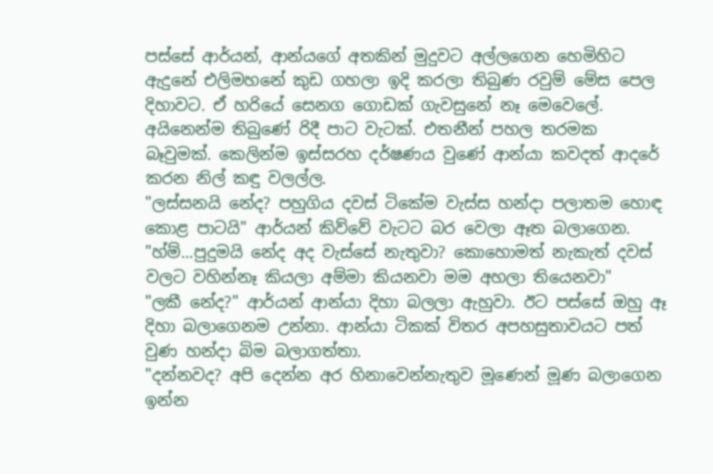පස්සේ ආර්යන්, ආන්යගේ අතකින් මුදුවට අල්ලගෙන හෙමිහිට ඇදුනේ එලිමහනේ කුඩ ගහලා ඉදි කරලා තිබුණ රවුම් මේස පෙල දිහාවට. ඒ හරියේ සෙනග ගොඩක් ගැවසුනේ නෑ මෙවෙලේ. අයිනෙන්ම තිබුණේ රිදී පාට වැටක්. එතනීන් පහල තරමක බෑවුමක්. කෙලින්ම ඉස්සරහ දර්ෂණය වුණේ ආන්යා කවදත් ආදරේ කරන නිල් කඳු වලල්ල.
"ලස්සනයි නේද? පහුගිය දවස් ටිකේම වැස්ස හන්දා පලාතම හොඳ කොළ පාටයි" ආර්යන් කිව්වේ වැටට බර වෙලා ඈත බලාගෙන.
"හ්ම්...පුදුමයි නේද අද වැස්සේ නැතුවා? කොහොමත් නැකැත් දවස් වලට වහින්නෑ කියලා අම්මා කියනවා මම අහලා තියෙනවා"
"ලකී නේද?" ආර්යන් ආන්යා දිහා බලලා ඇහුවා. ඊට පස්සේ ඔහු ඈ දිහා බලාගෙනම උන්නා. ආන්යා ටිකක් විතර අපහසුතාවයට පත් වුණ හන්දා බිම බලාගත්තා.
"දන්නවද? අපි දෙන්න අර හිනාවෙන්නැතුව මූණෙන් මූණ බලාගෙන ඉන්න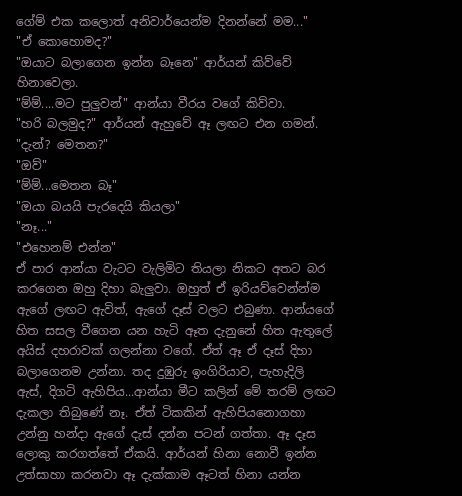ගේම් එක කලොත් අනිවාර්යෙන්ම දිනන්නේ මම..."
"ඒ කොහොමද?"
"ඔයාට බලාගෙන ඉන්න බෑනෙ" ආර්යන් කිව්වේ හිනාවෙලා.
"ම්ම්....මට පුලුවන්" ආන්යා වීරය වගේ කිව්වා.
"හරි බලමුද?" ආර්යන් ඇහුවේ ඈ ලඟට එන ගමන්.
"දැන්? මෙතන?"
"ඔව්"
"ම්ම්...මෙතන බෑ"
"ඔයා බයයි පැරදෙයි කියලා"
"නෑ..."
"එහෙනම් එන්න"
ඒ පාර ආන්යා වැටට වැලිමිට තියලා නිකට අතට බර කරගෙන ඔහු දිහා බැලුවා. ඔහුත් ඒ ඉරියව්වෙන්න්ම ඇගේ ලඟට ඇවිත්, ඇගේ දෑස් වලට එබුණා. ආන්යගේ හිත සසල වීගෙන යන හැටි ඈත දැනුනේ හිත ඇතුලේ අයිස් දහරාවක් ගලන්නා වගේ. ඒත් ඈ ඒ දෑස් දිහා බලාගෙනම උන්නා. තද දුඹුරු ඉංගිරියාව, පැහැදිලි ඇස්, දිගටි ඇහිපිය...ආන්යා මීට කලින් මේ තරම් ලඟට දැකලා තිබුණේ නෑ. ඒත් ටිකකින් ඇහිපියනොගහා උන්නු හන්දා ඇගේ දැස් දන්න පටන් ගත්තා. ඈ දෑස ලොකු කරගත්තේ ඒකයි. ආර්යන් හිනා නොවී ඉන්න උත්සාහා කරනවා ඈ දැක්කාම ඈටත් හිනා යන්න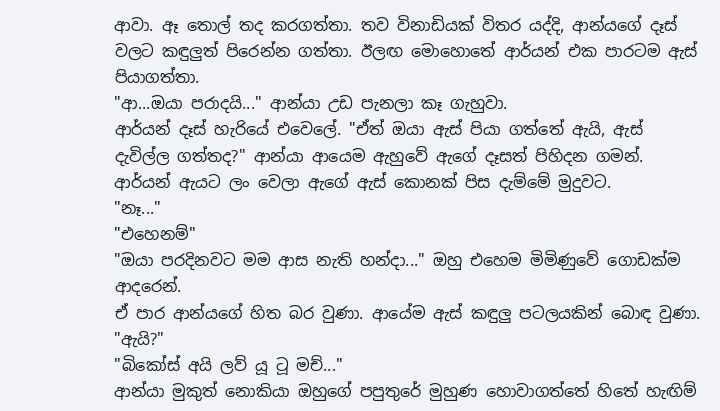ආවා. ඈ තොල් තද කරගත්තා. තව විනාඩියක් විතර යද්දි, ආන්යගේ දෑස් වලට කඳුලුත් පිරෙන්න ගත්තා. ඊලඟ මොහොතේ ආර්යන් එක පාරටම ඇස් පියාගත්තා.
"ආ...ඔයා පරාදයි..." ආන්යා උඩ පැනලා කෑ ගැහුවා.
ආර්යන් දෑස් හැරියේ එවෙලේ. "ඒත් ඔයා ඇස් පියා ගත්තේ ඇයි, ඇස් දැවිල්ල ගත්තද?" ආන්යා ආයෙම ඇහුවේ ඇගේ දෑසත් පිහිදන ගමන්.
ආර්යන් ඇයට ලං වෙලා ඇගේ ඇස් කොනක් පිස දැම්මේ මුදුවට.
"නෑ..."
"එහෙනම්"
"ඔයා පරදිනවට මම ආස නැති හන්දා..." ඔහු එහෙම මිමිණුවේ ගොඩක්ම ආදරෙන්.
ඒ පාර ආන්යගේ හිත බර වුණා. ආයේම ඇස් කඳුලු පටලයකින් බොඳ වුණා. "ඇයි?"
"බිකෝස් අයි ලව් යූ ටූ මච්..."
ආන්යා මුකුත් නොකියා ඔහුගේ පපුතුරේ මුහුණ හොවාගත්තේ හිතේ හැඟිම්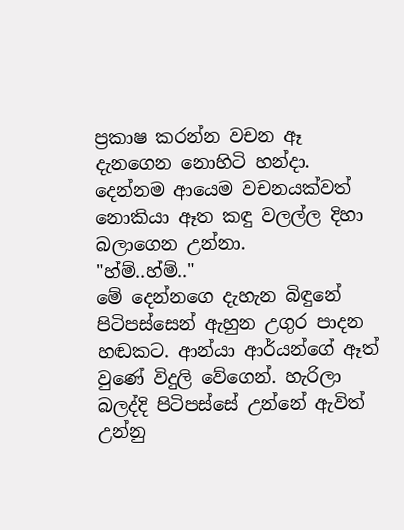ප්‍රකාෂ කරන්න වචන ඈ දැනගෙන නොහිටි හන්දා. දෙන්නම ආයෙම වචනයක්වත් නොකියා ඈත කඳු වලල්ල දිහා බලාගෙන උන්නා.
"හ්ම්..හ්ම්.."
මේ දෙන්නගෙ දැහැන බිඳුනේ පිටිපස්සෙන් ඇහුන උගුර පාදන හඬකට. ආන්යා ආර්යන්ගේ ඈත් වුණේ විදුලි වේගෙන්. හැරිලා බලද්දි පිටිපස්සේ උන්නේ ඇවිත් උන්නු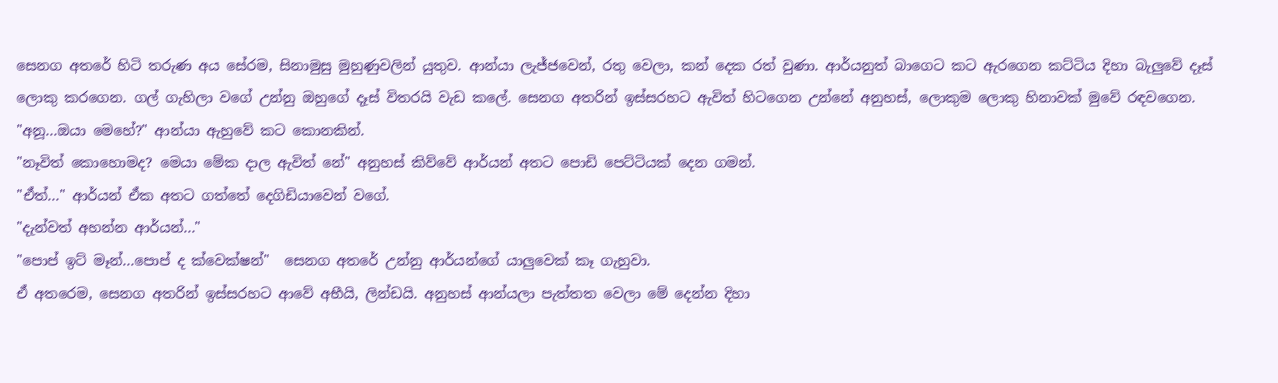සෙනග අතරේ හිටි තරුණ අය සේරම, සිනාමුසු මුහුණුවලින් යුතුව. ආන්යා ලැජ්ජවෙන්, රතු වෙලා, කන් දෙක රත් වුණා. ආර්යනුත් බාගෙට කට ඇරගෙන කට්ටිය දිහා බැලුවේ දෑස් ලොකු කරගෙන. ගල් ගැහිලා වගේ උන්නු ඔහුගේ දෑස් විතරයි වැඩ කලේ. සෙනග අතරින් ඉස්සරහට ඇවිත් හිටගෙන උන්නේ අනුහස්, ලොකුම ලොකු හිනාවක් මුවේ රඳවගෙන.
"අනූ...ඔයා මෙහේ?" ආන්යා ඇහුවේ කට කොනකින්.
"නෑවිත් කොහොමද? මෙයා මේක දාල ඇවිත් නේ" අනුහස් කිව්වේ ආර්යන් අතට පොඩි පෙට්ටියක් දෙන ගමන්.
"ඒත්..." ආර්යන් ඒක අතට ගත්තේ දෙගිඩියාවෙන් වගේ.
"දැන්වත් අහන්න ආර්යන්..."
"පොප් ඉට් මෑන්...පොප් ද ක්වෙක්ෂන්"  සෙනග අතරේ උන්නු ආර්යන්ගේ යාලුවෙක් කෑ ගැහුවා.
ඒ අතරෙම, සෙනග අතරින් ඉස්සරහට ආවේ අභීයි, ලින්ඩයි. අනුහස් ආන්යලා පැත්තත වෙලා මේ දෙන්න දිහා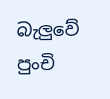බැලුවේ පුංචි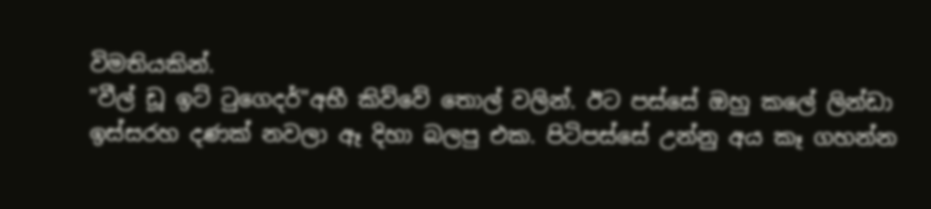විමතියකින්.
"වීල් ඩූ ඉට් ටුගෙදර්"අභී කිව්වේ තොල් වලින්. ඊට පස්සේ ඔහු කලේ ලින්ඩා ඉස්සරහ දණක් නවලා ඈ දිහා බලපු එක. පිටිපස්සේ උන්නු අය කෑ ගහන්න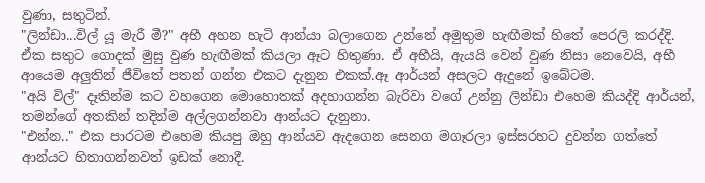වුණා, සතුටින්.
"ලින්ඩා...විල් යූ මැරී මී?" අභී අහන හැටි ආන්යා බලාගෙන උන්නේ අමුතුම හැඟීමක් හිතේ පෙරලි කරද්දි. ඒක සතුට ගොදක් මුසු වුණ හැඟීමක් කියලා ඈට හිතුණා. ඒ අභීයි, ඇයයි වෙන් වුණ නිසා නෙවෙයි, අභී ආයෙම අලුතින් ජීවිතේ පතන් ගන්න එකට දැනුන එකක්.ඈ ආර්යන් අසලට ඇදුනේ ඉබේටම.
"අයි විල්" දෑතින්ම කට වහගෙන මොහොතක් අදහාගන්න බැරිවා වගේ උන්නු ලින්ඩා එහෙම කියද්දි ආර්යන්, තමන්ගේ අතකින් තදින්ම අල්ලගන්නවා ආන්යට දැනුනා.
"එන්න.." එක පාරටම එහෙම කියපු ඔහු ආන්යව ඇදගෙන සෙනග මගෑරලා ඉස්සරහට දුවන්න ගත්තේ ආන්යට හිතාගන්නවත් ඉඩක් නොදී.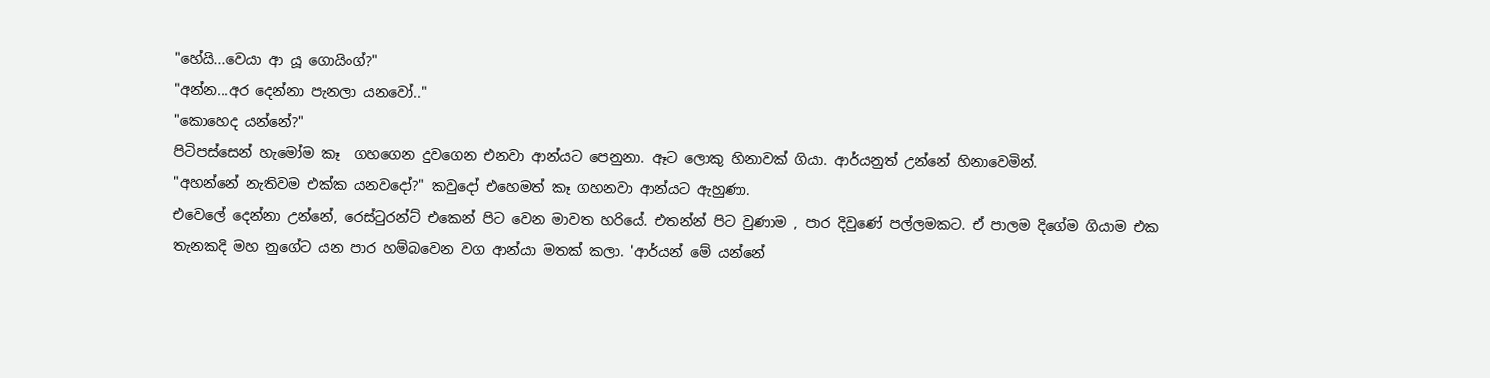"හේයි...වෙයා ආ යූ ගොයිංග්?"
"අන්න...අර දෙන්නා පැනලා යනවෝ.."
"කොහෙද යන්නේ?"
පිටිපස්සෙන් හැමෝම කෑ  ගහගෙන දුවගෙන එනවා ආන්යට පෙනුනා. ඈට ලොකු හිනාවක් ගියා. ආර්යනුත් උන්නේ හිනාවෙමින්.
"අහන්නේ නැතිවම එක්ක යනවදෝ?" කවුදෝ එහෙමත් කෑ ගහනවා ආන්යට ඇහුණා.
එවෙලේ දෙන්නා උන්නේ, රෙස්ටුරන්ට් එකෙන් පිට වෙන මාවත හරියේ. එතන්න් පිට වුණාම , පාර දිවුණේ පල්ලමකට. ඒ පාලම දිගේම ගියාම එක තැනකදි මහ නුගේට යන පාර හම්බවෙන වග ආන්යා මතක් කලා. 'ආර්යන් මේ යන්නේ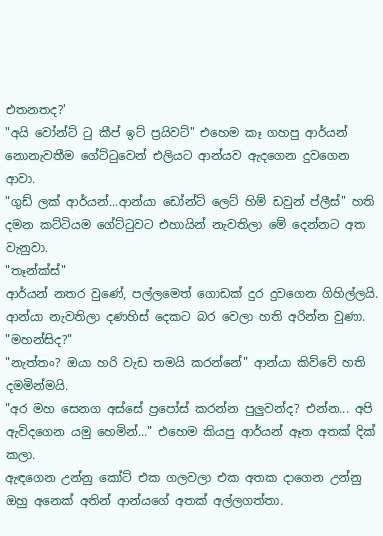එතනතද?'
"අයි වෝන්ට් ටු කීප් ඉට් ප්‍රයිවට්" එහෙම කෑ ගහපු ආර්යන් නොනැවතීම ගේට්ටුවෙන් එලියට ආන්යව ඇදගෙන දුවගෙන ආවා.
"ගුඩ් ලක් ආර්යන්...ආන්යා ඩෝන්ට් ලෙට් හිම් ඩවුන් ප්ලීස්" හති දමන කට්ටියම ගේට්ටුවට එහායින් නැවතිලා මේ දෙන්නට අත වැනුවා.
"තෑන්ක්ස්"
ආර්යන් නතර වුණේ, පල්ලමෙත් ගොඩක් දුර දුවගෙන ගිහිල්ලයි. ආන්යා නැවතිලා දණහිස් දෙකට බර වෙලා හති අරින්න වුණා.
"මහන්සිද?"
"නැත්තං? ඔයා හරි වැඩ තමයි කරන්නේ" ආන්යා කිව්වේ හති දමමින්මයි.
"අර මහ සෙනග අස්සේ ප්‍රපෝස් කරන්න පුලුවන්ද? එන්න... අපි ඇවිදගෙන යමු හෙමින්..." එහෙම කියපු ආර්යන් ඈත අතක් දික් කලා.
ඇඳගෙන උන්නු කෝට් එක ගලවලා එක අතක දාගෙන උන්නු ඔහු අනෙක් අතින් ආන්යගේ අතක් අල්ලගත්තා.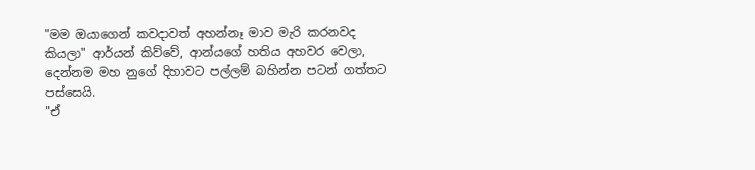"මම ඔයාගෙන් කවදාවත් අහන්නෑ මාව මැරි කරනවද කියලා" ආර්යන් කිව්වේ, ආන්යගේ හතිය අහවර වෙලා, දෙන්නම මහ නුගේ දිහාවට පල්ලම් බහින්න පටන් ගත්තට පස්සෙයි.
"ඒ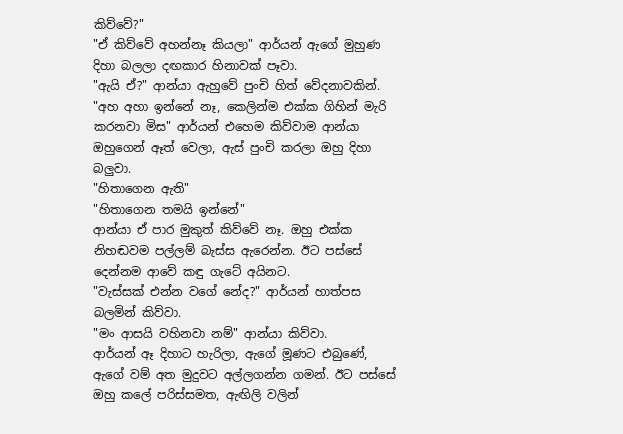කිව්වේ?"
"ඒ කිව්වේ අහන්නෑ කියලා" ආර්යන් ඇගේ මුහුණ දිහා බලලා දඟකාර හිනාවක් පෑවා.
"ඇයි ඒ?" ආන්යා ඇහුවේ පුංචි හිත් වේදනාවකින්.
"අහ අහා ඉන්නේ නෑ, කෙලින්ම එක්ක ගිහින් මැරි කරනවා මිස" ආර්යන් එහෙම කිව්වාම ආන්යා ඔහුගෙන් ඈත් වෙලා, ඇස් පුංචි කරලා ඔහු දිහා බලුවා.
"හිතාගෙන ඇති"
"හිතාගෙන තමයි ඉන්නේ"
ආන්යා ඒ පාර මුකුත් කිව්වේ නෑ. ඔහු එක්ක නිහඬවම පල්ලම් බැස්ස ඇරෙන්න. ඊට පස්සේ දෙන්නම ආවේ කඳු ගැටේ අයිනට.
"වැස්සක් එන්න වගේ නේද?" ආර්යන් හාත්පස බලමින් කිව්වා.
"මං ආසයි වහිනවා නම්" ආන්යා කිව්වා.
ආර්යන් ඈ දිහාට හැරිලා, ඇගේ මූණට එබුණේ, ඇගේ වම් අත මුදුවට අල්ලගන්න ගමන්. ඊට පස්සේ ඔහු කලේ පරිස්සමත, ඇඟිලි වලින්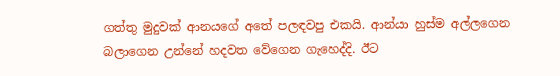ගත්තු මුදුවක් ආනයගේ අතේ පලඳවපු එකයි. ආන්යා හුස්ම අල්ලගෙන බලාගෙන උන්නේ හදවත වේගෙන ගැහෙද්දි. ඊට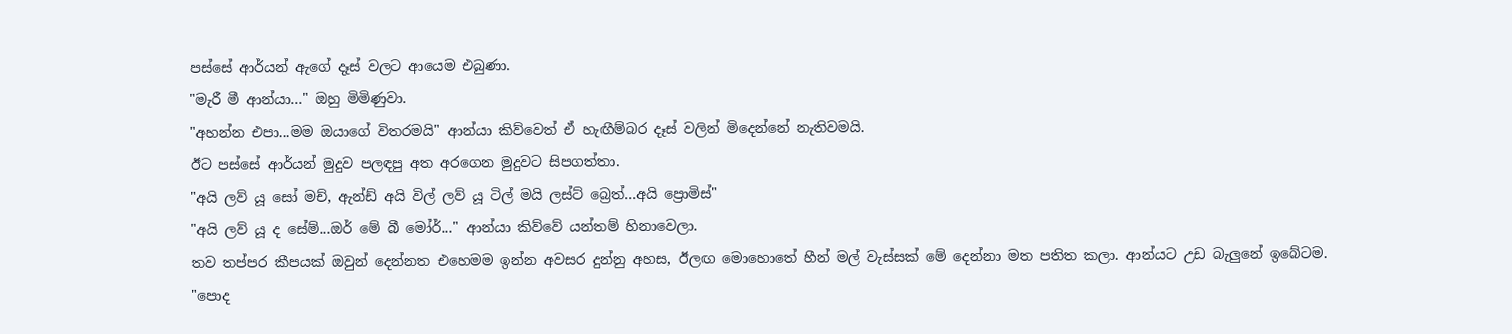පස්සේ ආර්යන් ඇගේ දෑස් වලට ආයෙම එබුණා.
"මැරී මී ආන්යා..." ඔහු මිමිණුවා.
"අහන්න එපා...මම ඔයාගේ විතරමයි" ආන්යා කිව්වෙත් ඒ හැඟීම්බර දෑස් වලින් මිදෙන්නේ නැතිවමයි.
ඊට පස්සේ ආර්යන් මුදුව පලඳපු අත අරගෙන මුදුවට සිපගත්තා.
"අයි ලව් යූ සෝ මච්, ඇන්ඩ් අයි විල් ලව් යූ ටිල් මයි ලස්ට් බ්‍රෙත්...අයි ප්‍රොමිස්"
"අයි ලව් යූ ද සේම්...ඔර් මේ බී මෝර්..." ආන්යා කිව්වේ යන්තම් හිනාවෙලා.
තව තප්පර කීපයක් ඔවුන් දෙන්නත එහෙමම ඉන්න අවසර දුන්නු අහස, ඊලඟ මොහොතේ හීන් මල් වැස්සක් මේ දෙන්නා මත පතිත කලා. ආන්යට උඩ බැලුනේ ඉබේටම.
"පොද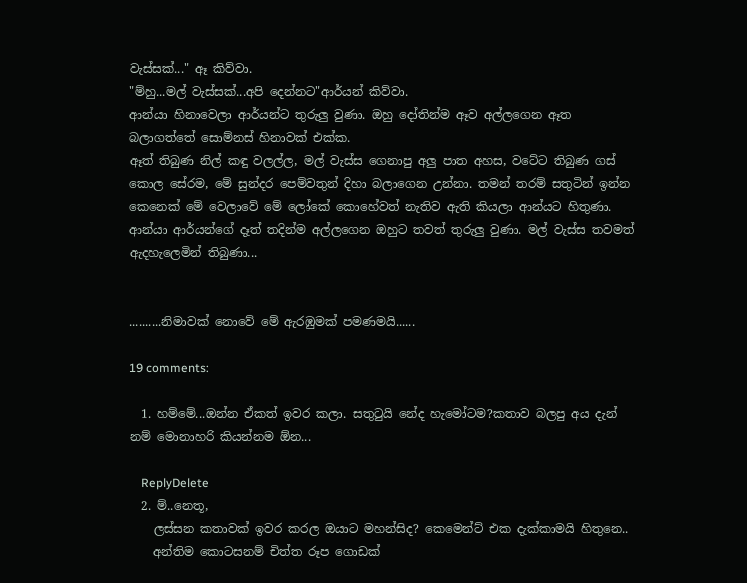වැස්සක්..." ඈ කිව්වා.
"ම්හු...මල් වැස්සක්...අපි දෙන්නට"ආර්යන් කිව්වා.
ආන්යා හිනාවෙලා ආර්යන්ට තුරුලු වුණා. ඔහු දෝතින්ම ඈව අල්ලගෙන ඈත බලාගත්තේ සොම්නස් හිනාවක් එක්ක.
ඈත් තිබුණ නිල් කඳු වලල්ල, මල් වැස්ස ගෙනාපු අලු පාත අහස, වටේට තිබුණ ගස් කොල සේරම, මේ සුන්දර පෙම්වතුන් දිහා බලාගෙන උන්නා. තමන් තරම් සතුටින් ඉන්න කෙනෙක් මේ වෙලාවේ මේ ලෝකේ කොහේවත් නැතිව ඇති කියලා ආන්යට හිතුණා. ආන්යා ආර්යන්ගේ දෑත් තදින්ම අල්ලගෙන ඔහුට තවත් තුරුලු වුණා. මල් වැස්ස තවමත් ඇදහැලෙමින් තිබුණා...


..........නිමාවක් නොවේ මේ ඇරඹුමක් පමණමයි......

19 comments:

  1. හම්මේ...ඔන්න ඒකත් ඉවර කලා. සතුටුයි නේද හැමෝටම?කතාව බලපු අය දැන් නම් මොනාහරි කියන්නම ඕන...

    ReplyDelete
  2. ම්..නෙතූ,
    ලස්සන කතාවක් ඉවර කරල ඔයාට මහන්සිද? කෙමෙන්ට් එක දැක්කාමයි හිතුනෙ..
    අන්තිම කොටසනම් චිත්ත රූප ගොඩක්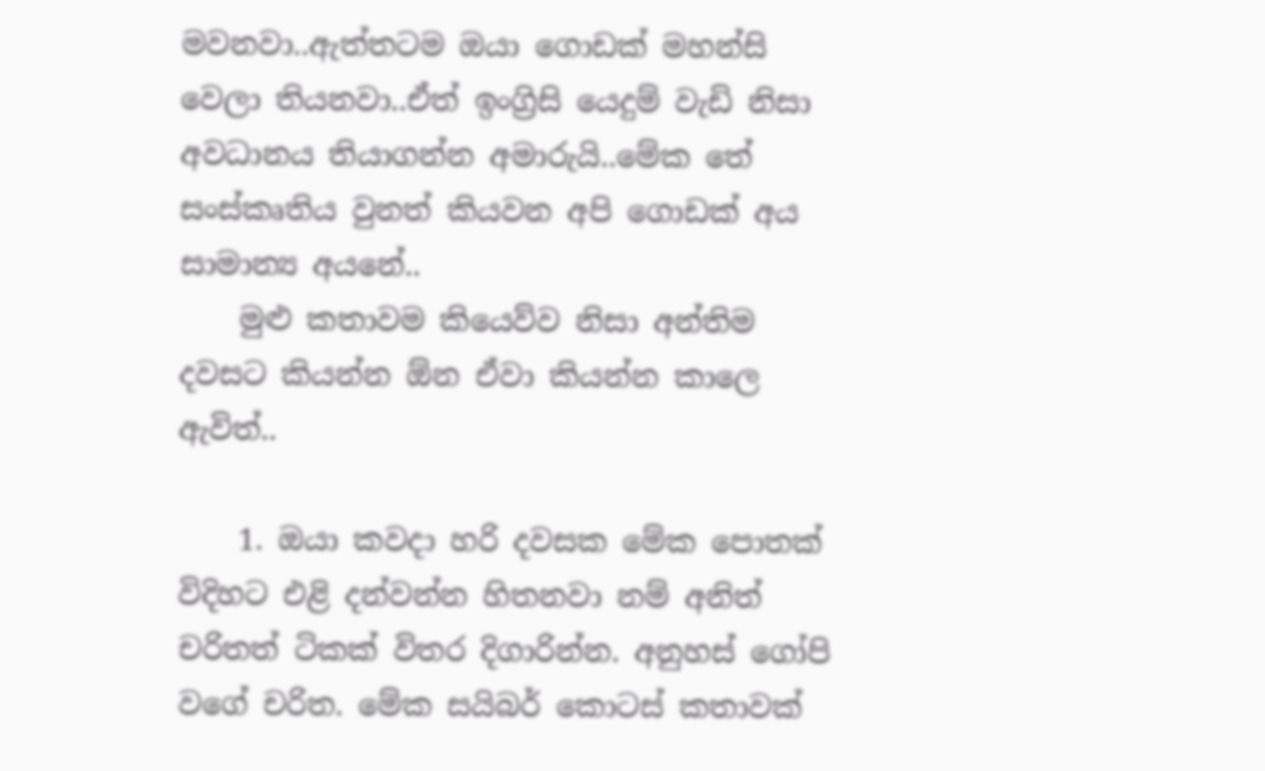මවනවා..ඇත්තටම ඔයා ගොඩක් මහන්සි වෙලා තියනවා..ඒත් ඉංග්‍රිසි යෙදුම් වැඩි නිසා අවධානය තියාගන්න අමාරුයි..මේක තේ සංස්කෘතිය වුනත් කියවන අපි ගොඩක් අය සාමාන්‍ය අයනේ..
    මුළු කතාවම කියෙව්ව නිසා අන්තිම දවසට කියන්න ඕන ඒවා කියන්න කාලෙ ඇවිත්..

    1. ඔයා කවදා හරි දවසක මේක පොතක් විදිහට එළි දන්වන්න හිතනවා නම් අනිත් චරිතත් ටිකක් විතර දිගාරින්න. අනුහස් ගෝපි වගේ චරිත. මේක සයිබර් කොටස් කතාවක්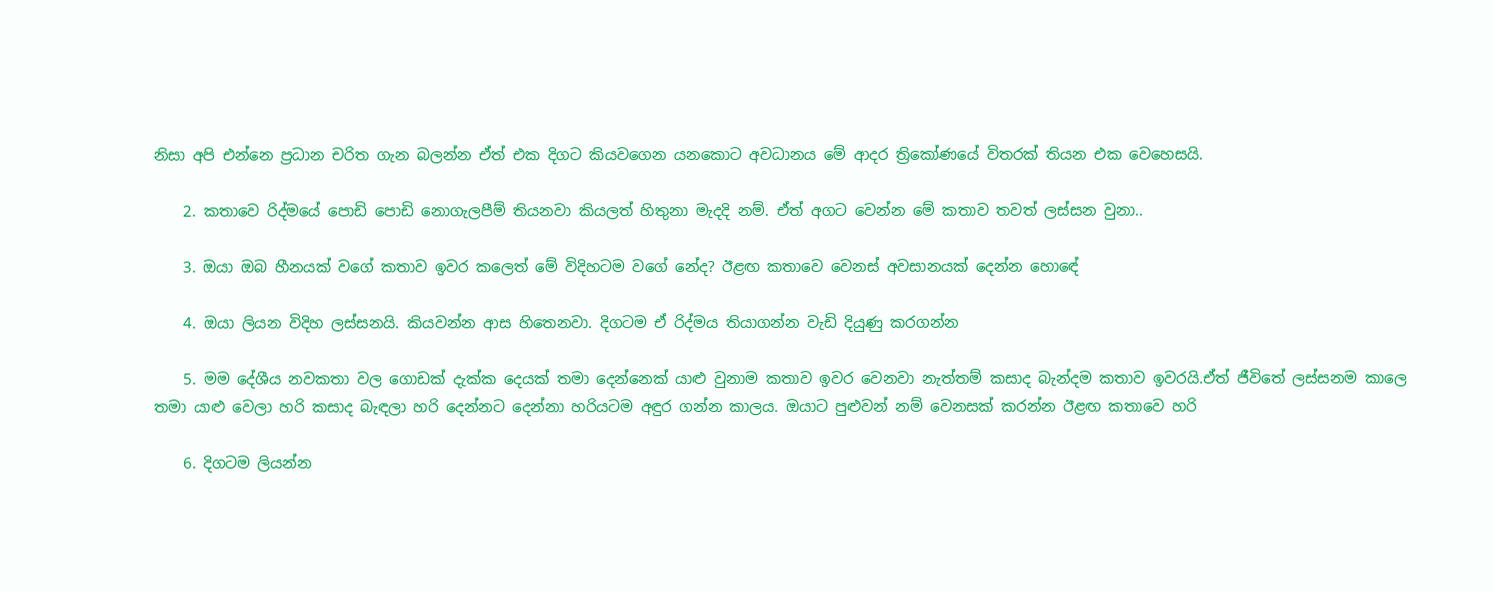නිසා අපි එන්නෙ ප්‍රධාන චරිත ගැන බලන්න ඒත් එක දිගට කියවගෙන යනකොට අවධානය මේ ආදර ත්‍රිකෝණයේ විතරක් තියන එක වෙහෙසයි.

    2. කතාවෙ රිද්මයේ පොඩි පොඩි නොගැලපීම් තියනවා කියලත් හිතුනා මැදදි නම්. ඒත් අගට වෙන්න මේ කතාව තවත් ලස්සන වුනා..

    3. ඔයා ඔබ හීනයක් වගේ කතාව ඉවර කලෙත් මේ විදිහටම වගේ නේද? ඊළඟ කතාවෙ වෙනස් අවසානයක් දෙන්න හොඳේ

    4. ඔයා ලියන විදිහ ලස්සනයි. කියවන්න ආස හිතෙනවා. දිගටම ඒ රිද්මය තියාගන්න වැඩි දියුණු කරගන්න

    5. මම දේශීය නවකතා වල ගොඩක් දැක්ක දෙයක් තමා දෙන්නෙක් යාළු වුනාම කතාව ඉවර වෙනවා නැත්තම් කසාද බැන්දම කතාව ඉවරයි.ඒත් ජීවිතේ ලස්සනම කාලෙ තමා යාළු වෙලා හරි කසාද බැඳලා හරි දෙන්නට දෙන්නා හරියටම අඳුර ගන්න කාලය. ඔයාට පුළුවන් නම් වෙනසක් කරන්න ඊළඟ කතාවෙ හරි

    6. දිගටම ලියන්න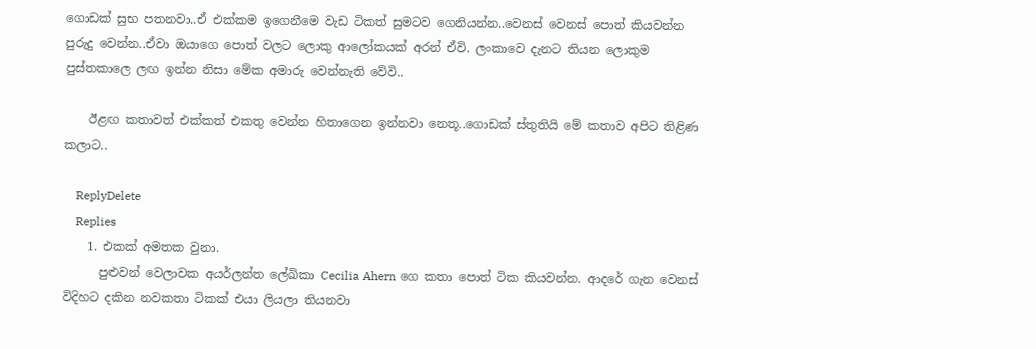ගොඩක් සුභ පතනවා..ඒ එක්කම ඉගෙනීමෙ වැඩ ටිකත් සුමටව ගෙනියන්න..වෙනස් වෙනස් පොත් කියවන්න පුරුදු වෙන්න..ඒවා ඔයාගෙ පොත් වලට ලොකු ආලෝකයක් අරන් ඒවි. ලංකාවෙ දැනට තියන ලොකුම පුස්තකාලෙ ලඟ ඉන්න නිසා මේක අමාරු වෙන්නැති වේවි..

    ඊළඟ කතාවත් එක්කත් එකතු වෙන්න හිතාගෙන ඉන්නවා නෙතූ..ගොඩක් ස්තුතියි මේ කතාව අපිට තිළිණ කලාට..

    ReplyDelete
    Replies
    1. එකක් අමතක වුනා.
      පුළුවන් වෙලාවක අයර්ලන්ත ලේඛිකා Cecilia Ahern ගෙ කතා පොත් ටික කියවන්න. ආදරේ ගැන වෙනස් විදිහට දකින නවකතා ටිකක් එයා ලියලා තියනවා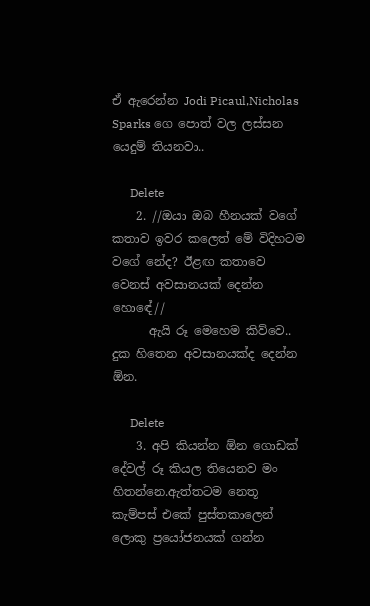ඒ ඇරෙන්න Jodi Picaul,Nicholas Sparks ගෙ පොත් වල ලස්සන යෙදුම් තියනවා..

      Delete
    2. //ඔයා ඔබ හීනයක් වගේ කතාව ඉවර කලෙත් මේ විදිහටම වගේ නේද? ඊළඟ කතාවෙ වෙනස් අවසානයක් දෙන්න හොඳේ//
      ඇයි රූ මෙහෙම කිව්වෙ.. දුක හිතෙන අවසානයක්ද දෙන්න ඕන.

      Delete
    3. අපි කියන්න ඕන ගොඩක් දේවල් රූ කියල තියෙනව මං හිතන්නෙ.ඇත්තටම නෙතූ කැම්පස් එකේ පුස්තකාලෙන් ලොකු ප්‍රයෝජනයක් ගන්න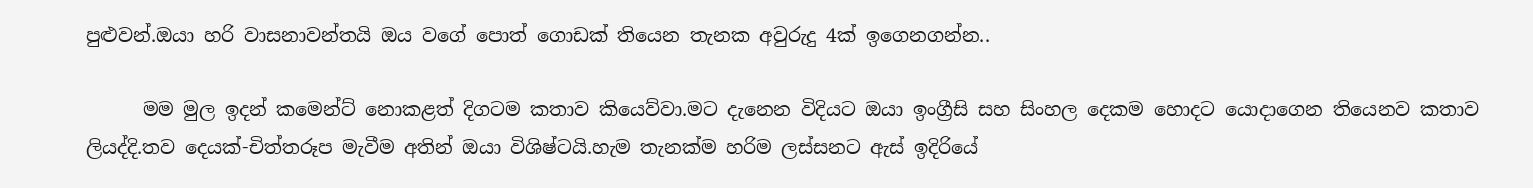පුළුවන්.ඔයා හරි වාසනාවන්තයි ඔය වගේ පොත් ගොඩක් තියෙන තැනක අවුරුදු 4ක් ඉගෙනගන්න..

      මම මුල ඉදන් කමෙන්ට් නොකළත් දිගටම කතාව කියෙව්වා.මට දැනෙන විදියට ඔයා ඉංග්‍රීසි සහ සිංහල දෙකම හොදට යොදාගෙන තියෙනව කතාව ලියද්දි.තව දෙයක්-චිත්තරූප මැවීම අතින් ඔයා විශිෂ්ටයි.හැම තැනක්ම හරිම ලස්සනට ඇස් ඉදිරියේ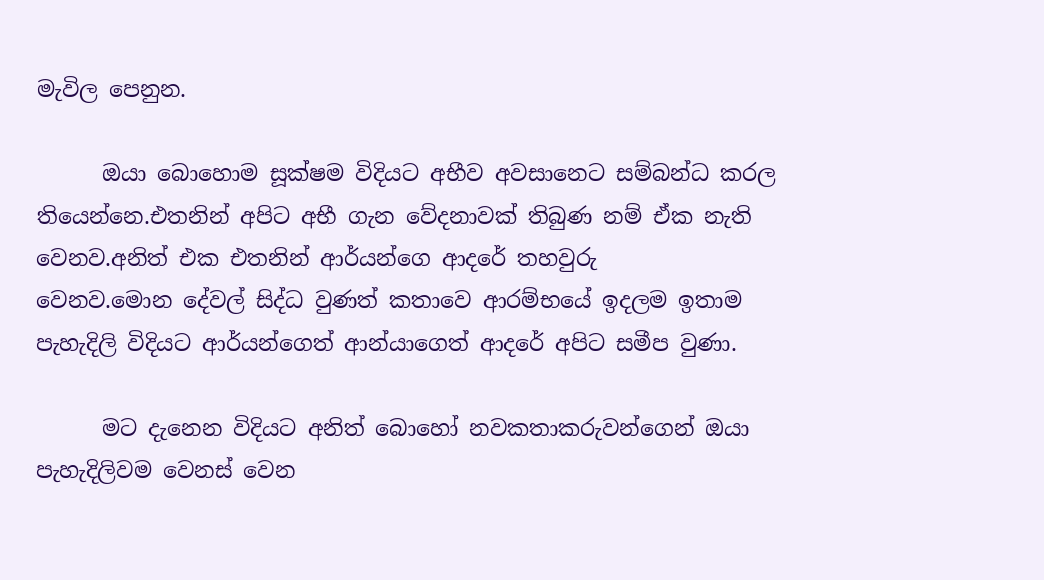මැවිල පෙනුන.

      ඔයා බොහොම සූක්ෂම විදියට අභීව අවසානෙට සම්බන්ධ කරල තියෙන්නෙ.එතනින් අපිට අභී ගැන වේදනාවක් තිබුණ නම් ඒක නැති වෙනව.අනිත් එක එතනින් ආර්යන්ගෙ ආදරේ තහවුරු වෙනව.මොන ‍දේවල් සිද්ධ වුණත් කතාවෙ ආරම්භයේ ඉදලම ඉතාම පැහැදිලි විදියට ආර්යන්ගෙත් ආන්යාගෙත් ආදරේ අපිට සමීප වුණා.

      මට දැනෙන විදියට අනිත් බොහෝ නවකතාකරුවන්ගෙන් ඔයා පැහැදිලිවම වෙනස් වෙන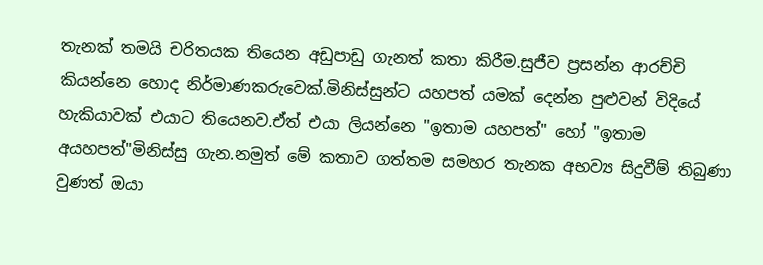තැනක් තමයි චරිතයක තියෙන අඩුපාඩු ගැනත් කතා කිරීම.සුජීව ප්‍රසන්න ආරච්චි කියන්නෙ හොද නිර්මාණකරුවෙක්.මිනිස්සුන්ට යහපත් යමක් දෙන්න පුළුවන් විදියේ හැකියාවක් එයාට තියෙනව.ඒත් එයා ලියන්නෙ "ඉතාම යහපත්" හෝ "ඉතාම අයහපත්"මිනිස්සු ගැන.නමුත් මේ කතාව ගත්තම සමහර තැනක අභව්‍ය සිදුවීම් තිබුණා වුණත් ඔයා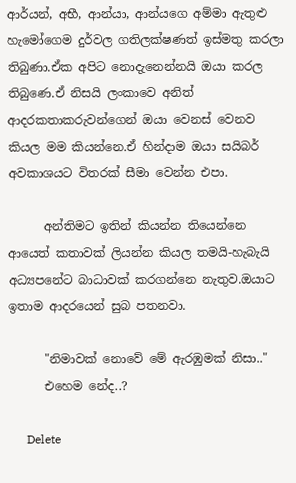ආර්යන්, අභී, ආන්යා, ආන්යගෙ අම්මා ඇතුළු හැමෝගෙම දුර්වල ගතිලක්ෂණත් ඉස්මතු කරලා තිබුණා.ඒක අපිට නොදැනෙන්නයි ඔයා කරල තිබුණෙ.ඒ නිසයි ලංකාවෙ අනිත් ආදරකතාකරුවන්ගෙන් ඔයා වෙනස් වෙනව කියල මම කියන්නෙ.ඒ හින්දාම ඔයා සයිබර් අවකාශයට විතරක් සීමා වෙන්න එපා.

      අන්තිමට ඉතින් කියන්න තියෙන්නෙ ආයෙත් කතාවක් ලියන්න කියල තමයි-හැබැයි අධ්‍යපනේට බාධාවක් කරගන්නෙ නැතුව.ඔයා‍ට ඉතාම ආදරයෙන් සුබ පතනවා.

      "නිමාවක් නොවේ මේ ඇරඹුමක් නිසා.."
      එහෙම නේද..?

      Delete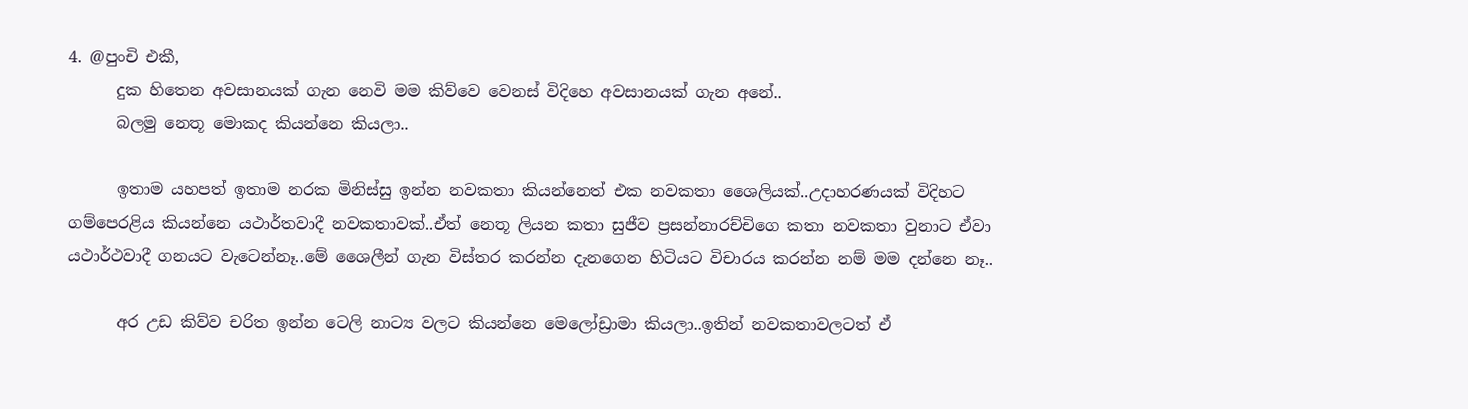4. @පුංචි එකී,
      දුක හිතෙන අවසානයක් ගැන නෙවි මම කිව්වෙ වෙනස් විදිහෙ අවසානයක් ගැන අනේ..
      බලමු නෙතූ මොකද කියන්නෙ කියලා..

      ඉතාම යහපත් ඉතාම නරක මිනිස්සු ඉන්න නවකතා කියන්නෙත් එක නවකතා ශෛලියක්..උදාහරණයක් විදිහට ගම්පෙරළිය කියන්නෙ යථාර්තවාදී නවකතාවක්..ඒත් නෙතූ ලියන කතා සුජීව ප්‍රසන්නාරච්චිගෙ කතා නවකතා වුනාට ඒවා යථාර්ථවාදී ගනයට වැටෙන්නෑ..මේ ශෛලීන් ගැන විස්තර කරන්න දැනගෙන හිටියට විචාරය කරන්න නම් මම දන්නෙ නෑ..

      අර උඩ කිව්ව චරිත ඉන්න ටෙලි නාට්‍ය වලට කියන්නෙ මෙලෝඩ්‍රාමා කියලා..ඉතින් නවකතාවලටත් ඒ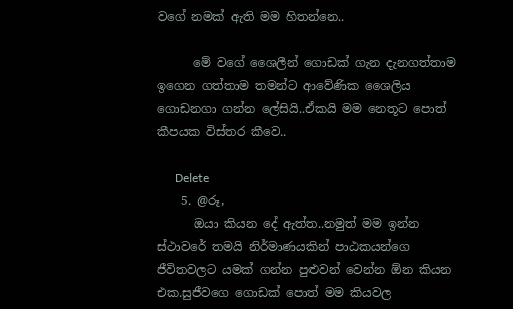වගේ නමක් ඇති මම හිතන්නෙ..

      මේ වගේ ශෛලීන් ගොඩක් ගැන දැනගත්තාම ඉගෙන ගත්තාම තමන්ට ආවේණික ශෛලිය ගොඩනගා ගන්න ලේසියි..ඒකයි මම නෙතූට පොත් කීපයක විස්තර කීවෙ..

      Delete
    5. @රූ,
      ඔයා කියන දේ ඇත්ත..නමුත් මම ඉන්න ස්ථාවරේ තමයි නිර්මාණයකින් පාඨකයන්ගෙ ජීවිතවලට යමක් ගන්න පුළුවන් වෙන්න ඕන කියන එක.සුජීවගෙ ගොඩක් පොත් මම කියවල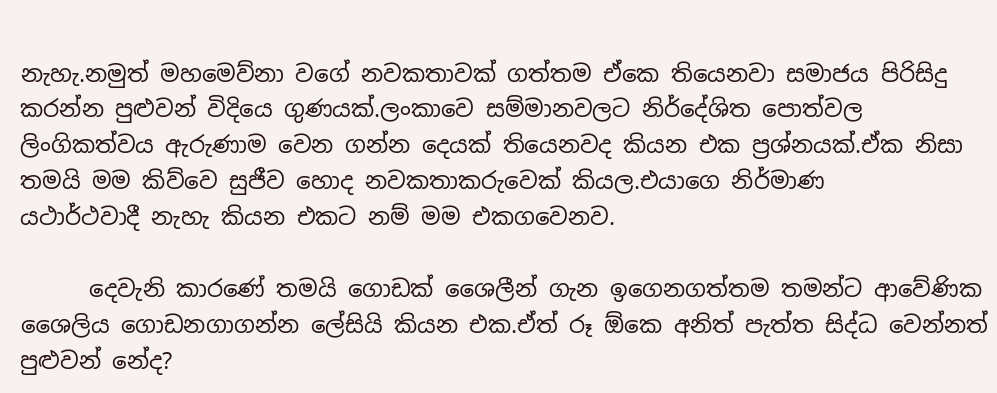නැහැ.නමුත් මහමෙව්නා වගේ නවකතාවක් ගත්තම ඒකෙ තියෙනවා සමාජය පිරිසිදු කරන්න පුළුවන් විදියෙ ගුණයක්.ලංකාවෙ සම්මානවලට නිර්දේශිත පොත්වල ලිංගිකත්වය ඇරුණාම වෙන ගන්න දෙයක් තියෙනවද කියන එක ප්‍රශ්නයක්.ඒක නිසා තමයි මම කිව්වෙ සුජීව හොද නවකතාකරුවෙක් කියල.එයාගෙ නිර්මාණ යථාර්ථවාදී ‍නැහැ කියන එකට නම් මම එකගවෙනව.

      දෙවැනි කාරණේ තමයි ගොඩක් ශෛලීන් ගැන ඉගෙනගත්තම තමන්ට ආවේණික ශෛලිය ගොඩනගාගන්න ලේසියි කියන එක.ඒත් රූ ඕකෙ අනිත් පැත්ත සිද්ධ වෙන්නත් පුළුවන් නේද?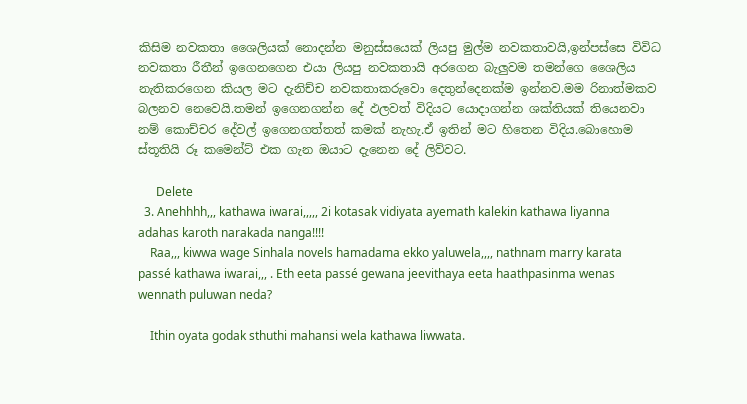කිසිම නවකතා ශෛලියක් නොදන්න මනුස්සයෙක් ලියපු මුල්ම නවකතාවයි,ඉන්පස්සෙ විවිධ නවකතා රීතීන් ඉගෙනගෙන එයා ලියපු නවකතායි අරගෙන බැලුවම තමන්ගෙ ශෛලිය නැතිකරගෙන කියල මට දැනිච්ච නවකතාකරුවො දෙතුන්දෙනක්ම ඉන්නව.මම රිනාත්මකව බලනව නෙවෙයි.තමන් ඉගෙනගන්න දේ ඵලවත් විදියට යොදාගන්න ශක්තියක් තියෙනවා නම් කොච්චර දේවල් ඉගෙනගත්තත් කමක් නැහැ.ඒ ඉතින් මට හිතෙන විදිය.බොහොම ස්තූතියි රූ කමෙන්ට් එක ගැන ඔයාට දැනෙන දේ ලිව්වට.

      Delete
  3. Anehhhh,,, kathawa iwarai,,,,, 2i kotasak vidiyata ayemath kalekin kathawa liyanna adahas karoth narakada nanga!!!!
    Raa,,, kiwwa wage Sinhala novels hamadama ekko yaluwela,,,, nathnam marry karata passé kathawa iwarai,,, . Eth eeta passé gewana jeevithaya eeta haathpasinma wenas wennath puluwan neda?

    Ithin oyata godak sthuthi mahansi wela kathawa liwwata.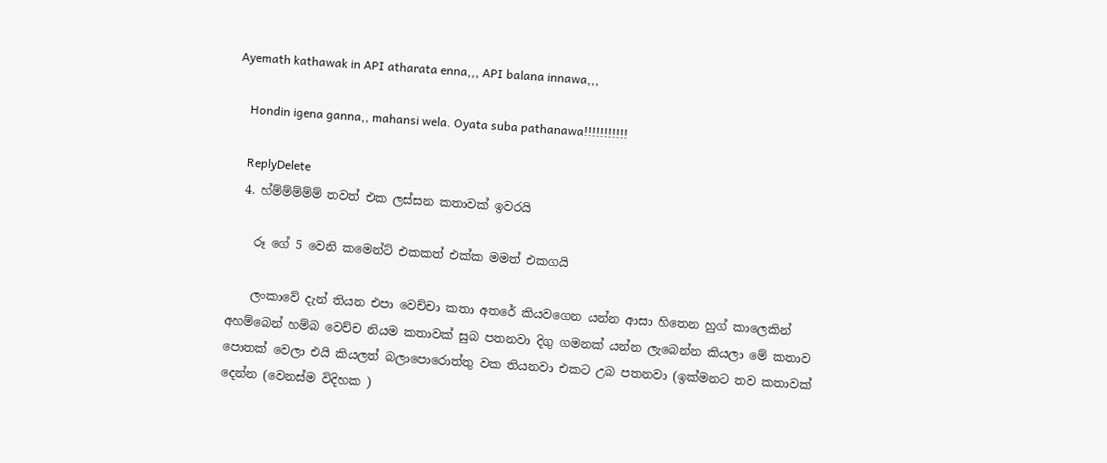Ayemath kathawak in API atharata enna,,, API balana innawa,,,

    Hondin igena ganna,, mahansi wela. Oyata suba pathanawa!!!!!!!!!!!

    ReplyDelete
  4. හ්ම්ම්ම්ම්ම් තවත් එක ලස්සන කතාවක් ඉවරයි

    රූ ගේ 5 වෙනි කමෙන්ට් එකකත් එක්ක මමත් එකගයි

    ලංකාවේ දැන් තියන එපා වෙච්චා කතා අතරේ කියවගෙන යන්න ආසා හිතෙන හුග් කාලෙකින් අහම්බෙන් හම්බ වෙච්ච නියම කතාවක් සුබ පතනවා දිගු ගමනක් යන්න ලැබෙන්න කියලා මේ කතාව පොතක්‌ වෙලා එයි කියලත් බලාපොරොත්තු වක තියනවා එකට උබ පතනවා (ඉක්මනට තව කතාවක් දෙන්න (වෙනස්ම විදිහක )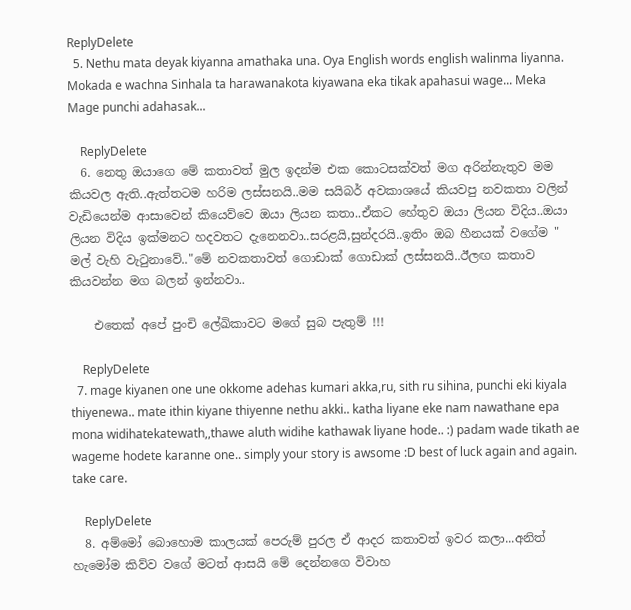ReplyDelete
  5. Nethu mata deyak kiyanna amathaka una. Oya English words english walinma liyanna. Mokada e wachna Sinhala ta harawanakota kiyawana eka tikak apahasui wage... Meka Mage punchi adahasak...

    ReplyDelete
  6. නෙතු ඔයාගෙ මේ කතාවත් මුල ඉදන්ම එක කොටසක්වත් මග අරින්නැතුව මම කියවල ඇති..ඇත්තටම හරිම ලස්සනයි..මම සයිබර් අවකාශයේ කියවපු නවකතා වලින් වැඩියෙන්ම ආසාවෙන් කියෙව්වෙ ඔයා ලියන කතා..ඒකට හේතුව ඔයා ලියන විදිය..ඔයා ලියන විදිය ඉක්මනට හදවතට දැනෙනවා..සරළයි,සුන්දරයි..ඉතිං ඔබ හීනයක් වගේම " මල් වැහි වැටුනාවේ.."මේ නවකතාවත් ගොඩාක් ගොඩාක් ලස්සනයි..ඊලඟ කතාව කියවන්න මග බලන් ඉන්නවා..

    එතෙක් අපේ පුංචි ලේඛිකාවට මගේ සුබ පැතුම් !!!

    ReplyDelete
  7. mage kiyanen one une okkome adehas kumari akka,ru, sith ru sihina, punchi eki kiyala thiyenewa.. mate ithin kiyane thiyenne nethu akki.. katha liyane eke nam nawathane epa mona widihatekatewath,,thawe aluth widihe kathawak liyane hode.. :) padam wade tikath ae wageme hodete karanne one.. simply your story is awsome :D best of luck again and again. take care.

    ReplyDelete
  8. අම්මෝ බොහොම කාලයක් පෙරුම් පුරල ඒ ආදර කතාවත් ඉවර කලා...අනිත් හැමෝම කිව්ව වගේ මටත් ආසයි මේ ‍දෙන්නගෙ විවාහ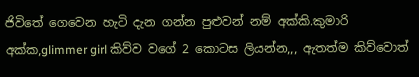ජිවිතේ ගෙවෙන හැටි දැන ගන්න පුළුවන් නම් අක්කි.කුමාරි අක්ක,glimmer girl කිව්ව වගේ 2 කොටස ලියන්න,,, ඇතත්ම කිව්වොත්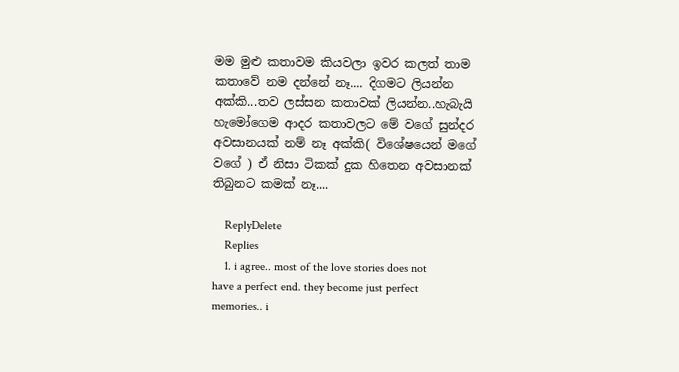මම මුළු කතාවම කියවලා ඉවර කලත් තාම කතාවේ නම දන්නේ නෑ.... දිගමට ලියන්න අක්කි...තව ලස්සන කතාවක් ලියන්න..හැබැයි හැමෝගෙම ආදර කතාවලට මේ වගේ සුන්දර අවසානයක් නම් නෑ අක්කි( විශේ‍ෂයෙන් මගේ වගේ ) ඒ නිසා ටිකක් දුක හිතෙන අවසානක් තිබුනට කමක් නෑ....

    ReplyDelete
    Replies
    1. i agree.. most of the love stories does not have a perfect end. they become just perfect memories.. i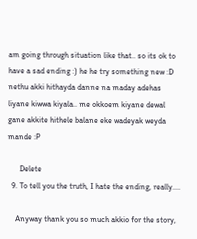am going through situation like that.. so its ok to have a sad ending :) he he try something new :D nethu akki hithayda danne na maday adehas liyane kiwwa kiyala.. me okkoem kiyane dewal gane akkite hithele balane eke wadeyak weyda mande :P

      Delete
  9. To tell you the truth, I hate the ending, really....

    Anyway thank you so much akkio for the story,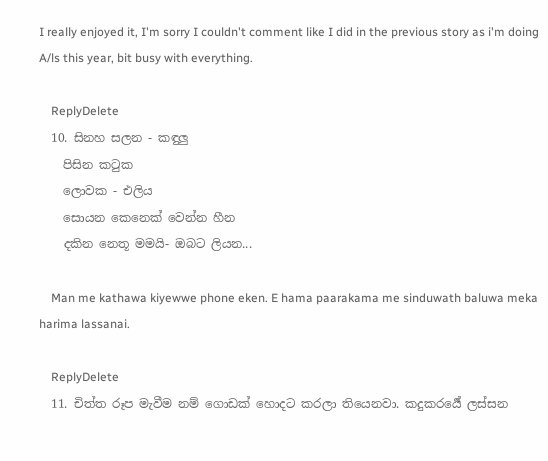I really enjoyed it, I'm sorry I couldn't comment like I did in the previous story as i'm doing A/ls this year, bit busy with everything.

    ReplyDelete
  10. සිනහ සලන - කඳුලු
    පිසින කටුක
    ලොවක - එලිය
    සොයන කෙනෙක් වෙන්න හීන
    දකින නෙතූ මමයි- ඔබට ලියන...

    Man me kathawa kiyewwe phone eken. E hama paarakama me sinduwath baluwa meka harima lassanai.

    ReplyDelete
  11. චිත්ත රූප මැවීම නම් ගොඩක් හොදට කරලා තියෙනවා. කදුකරර්‍යේ ලස්සන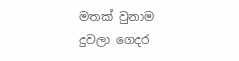මතක් වුනාම දුවලා ගෙදර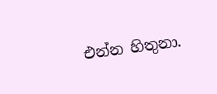එන්න හිතුනා.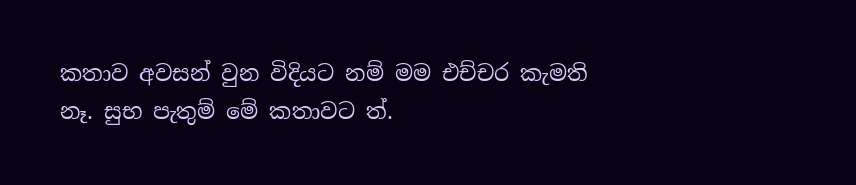කතාව අවසන් වුන විදියට නම් මම එච්චර කැමති නෑ. සුභ පැතුම් මේ කතාවට ත්.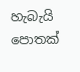හැබැයි පොතක්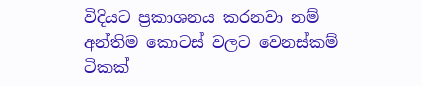විදියට ප්‍රකාශනය කරනවා නම් අන්තිම කොටස් වලට වෙනස්කම් ටිකක්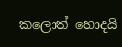කලොත් හොදයි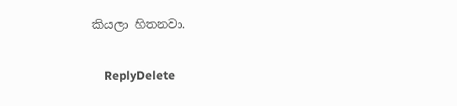කියලා හිතනවා.

    ReplyDelete